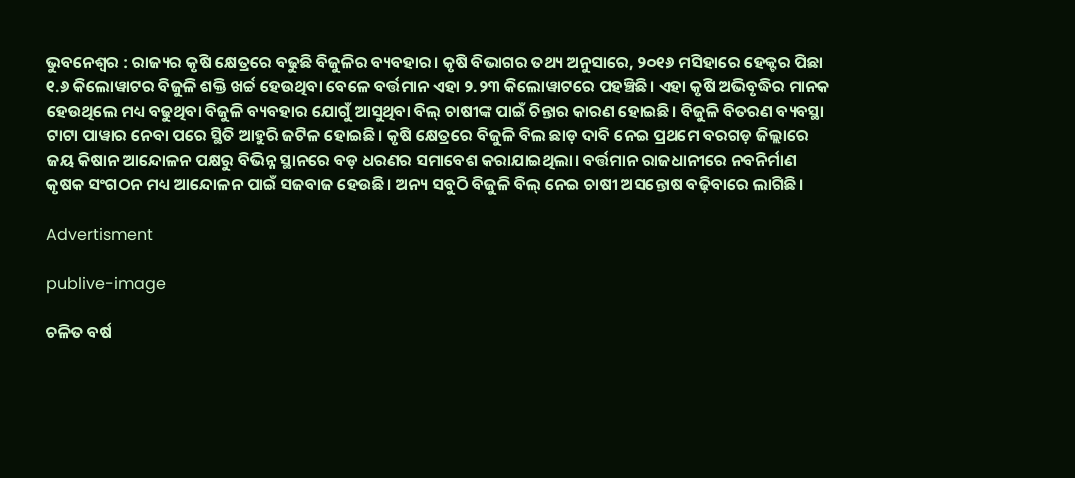ଭୁବନେଶ୍ବର : ରାଜ୍ୟର କୃଷି କ୍ଷେତ୍ରରେ ବଢୁଛି ବିଜୁଳିର ବ୍ୟବହାର। କୃଷି ବିଭାଗର ତଥ୍ୟ ଅନୁସାରେ, ୨୦୧୬ ମସିହାରେ ହେକ୍ଟର ପିଛା ୧.୬ କିଲୋୱାଟର ବିଜୁଳି ଶକ୍ତି ଖର୍ଚ୍ଚ ହେଉଥିବା ବେଳେ ବର୍ତ୍ତମାନ ଏହା ୨.୨୩ କିଲୋୱାଟରେ ପହଞ୍ଚିଛି। ଏହା କୃଷି ଅଭିବୃଦ୍ଧିର ମାନକ ହେଉଥିଲେ ମଧ୍ୟ ବଢୁଥିବା ବିଜୁଳି ବ୍ୟବହାର ଯୋଗୁଁ ଆସୁଥିବା ବିଲ୍ ଚାଷୀଙ୍କ ପାଇଁ ଚିନ୍ତାର କାରଣ ହୋଇଛି। ବିଜୁଳି ବିତରଣ ବ୍ୟବସ୍ଥା ଟାଟା ପାୱାର ନେବା ପରେ ସ୍ଥିତି ଆହୁରି ଜଟିଳ ହୋଇଛି। କୃଷି କ୍ଷେତ୍ରରେ ବିଜୁଳି ବିଲ ଛାଡ଼ ଦାବି ନେଇ ପ୍ରଥମେ ବରଗଡ଼ ଜିଲ୍ଲାରେ ଜୟ କିଷାନ ଆନ୍ଦୋଳନ ପକ୍ଷରୁ ବିଭିନ୍ନ ସ୍ଥାନରେ ବଡ଼ ଧରଣର ସମାବେଶ କରାଯାଇଥିଲା। ବର୍ତ୍ତମାନ ରାଜଧାନୀରେ ନବନିର୍ମାଣ କୃଷକ ସଂଗଠନ ମଧ୍ୟ ଆନ୍ଦୋଳନ ପାଇଁ ସଜବାଜ ହେଉଛି। ଅନ୍ୟ ସବୁଠି ବିଜୁଳି ବିଲ୍‌ ନେଇ ଚାଷୀ ଅସନ୍ତୋଷ ବଢ଼ିବାରେ ଲାଗିଛି।

Advertisment

publive-image

ଚଳିତ ବର୍ଷ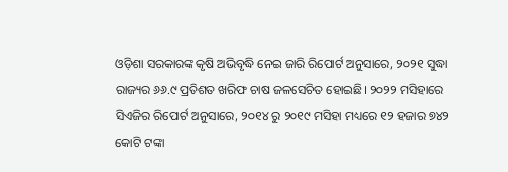ଓଡ଼ିଶା ସରକାରଙ୍କ କୃଷି ଅଭିବୃଦ୍ଧି ନେଇ ଜାରି ରିପୋର୍ଟ ଅନୁସାରେ, ୨୦୨୧ ସୁଦ୍ଧା ରାଜ୍ୟର ୬୬.୯ ପ୍ରତିଶତ ଖରିଫ ଚାଷ ଜଳସେଚିତ ହୋଇଛି। ୨୦୨୨ ମସିହାରେ ସିଏଜିର ରିପୋର୍ଟ ଅନୁସାରେ, ୨୦୧୪ ରୁ ୨୦୧୯ ମସିହା ମଧ୍ୟରେ ୧୨ ହଜାର ୭୪୨ କୋଟି ଟଙ୍କା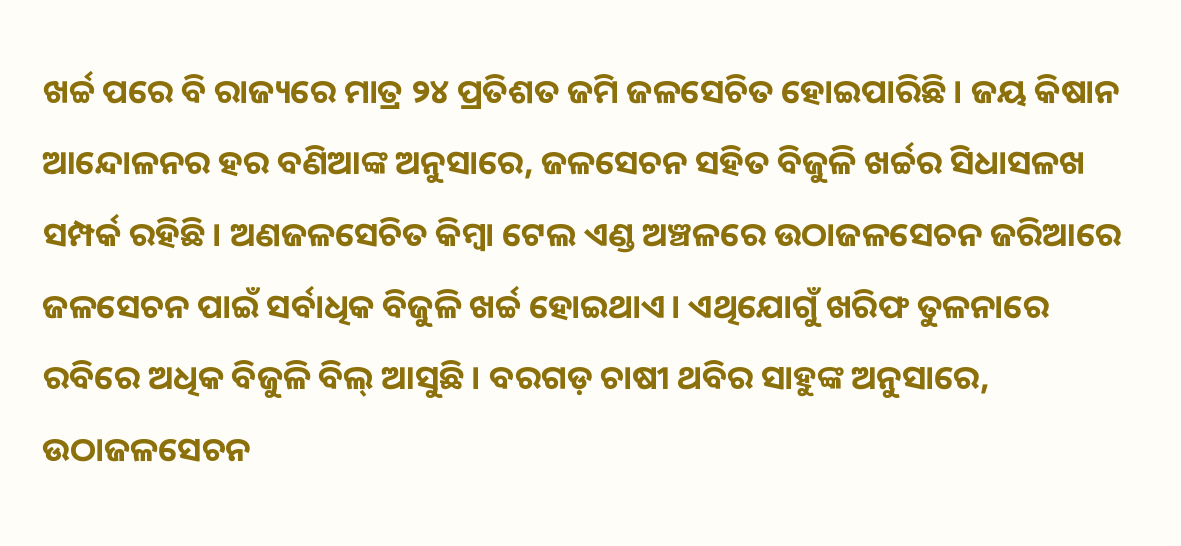ଖର୍ଚ୍ଚ ପରେ ବି ରାଜ୍ୟରେ ମାତ୍ର ୨୪ ପ୍ରତିଶତ ଜମି ଜଳସେଚିତ ହୋଇପାରିଛି। ଜୟ କିଷାନ ଆନ୍ଦୋଳନର ହର ବଣିଆଙ୍କ ଅନୁସାରେ, ଜଳସେଚନ ସହିତ ବିଜୁଳି ଖର୍ଚ୍ଚର ସିଧାସଳଖ ସମ୍ପର୍କ ରହିଛି। ଅଣଜଳସେଚିତ କିମ୍ବା ଟେଲ ଏଣ୍ଡ ଅଞ୍ଚଳରେ ଉଠାଜଳସେଚନ ଜରିଆରେ ଜଳସେଚନ ପାଇଁ ସର୍ବାଧିକ ବିଜୁଳି ଖର୍ଚ୍ଚ ହୋଇଥାଏ। ଏଥିଯୋଗୁଁ ଖରିଫ ତୁଳନାରେ ରବିରେ ଅଧିକ ବିଜୁଳି ବିଲ‌୍ ଆସୁଛି। ବରଗଡ଼ ଚାଷୀ ଥବିର ସାହୁଙ୍କ ଅନୁସାରେ, ଉଠାଜଳସେଚନ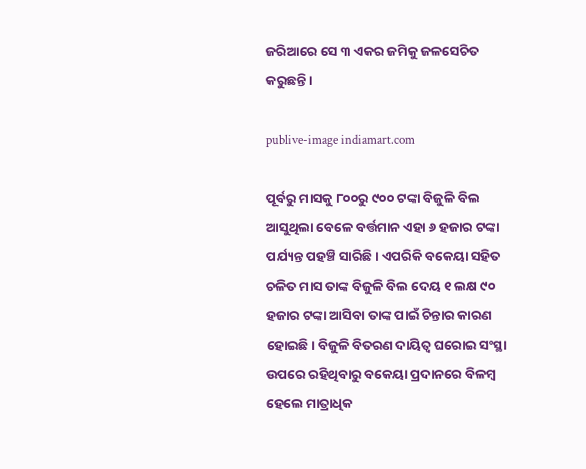ଜରିଆରେ ସେ ୩ ଏକର ଜମିକୁ ଜଳସେଚିତ କରୁଛନ୍ତି।

publive-image indiamart.com

ପୂର୍ବରୁ ମାସକୁ ୮୦୦ରୁ ୯୦୦ ଟଙ୍କା ବିଜୁଳି ବିଲ ଆସୁଥିଲା ବେଳେ ବର୍ତ୍ତମାନ ଏହା ୬ ହଜାର ଟଙ୍କା ପର୍ଯ୍ୟନ୍ତ ପହଞ୍ଚି ସାରିଛି। ଏପରିକି ବକେୟା ସହିତ ଚଳିତ ମାସ ତାଙ୍କ ବିଜୁଳି ବିଲ ଦେୟ ୧ ଲକ୍ଷ ୯୦ ହଜାର ଟଙ୍କା ଆସିବା ତାଙ୍କ ପାଇଁ ଚିନ୍ତାର କାରଣ ହୋଇଛି। ବିଜୁଳି ବିତରଣ ଦାୟିତ୍ବ ଘରୋଇ ସଂସ୍ଥା ଉପରେ ରହିଥିବାରୁ ବକେୟା ପ୍ରଦାନରେ ବିଳମ୍ବ ହେଲେ ମାତ୍ରାଧିକ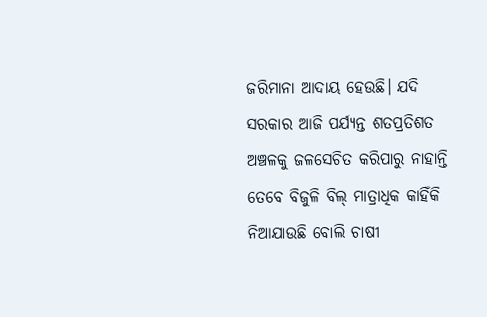ଜରିମାନା ଆଦାୟ ହେଉଛି। ଯଦି ସରକାର ଆଜି ପର୍ଯ୍ୟନ୍ତ ଶତପ୍ରତିଶତ ଅଞ୍ଚଳକୁ ଜଳସେଚିତ କରିପାରୁ ନାହାନ୍ତି ତେବେ ବିଜୁଳି ବିଲ୍‌ ମାତ୍ରାଧିକ କାହିଁକି ନିଆଯାଉଛି ବୋଲି ଚାଷୀ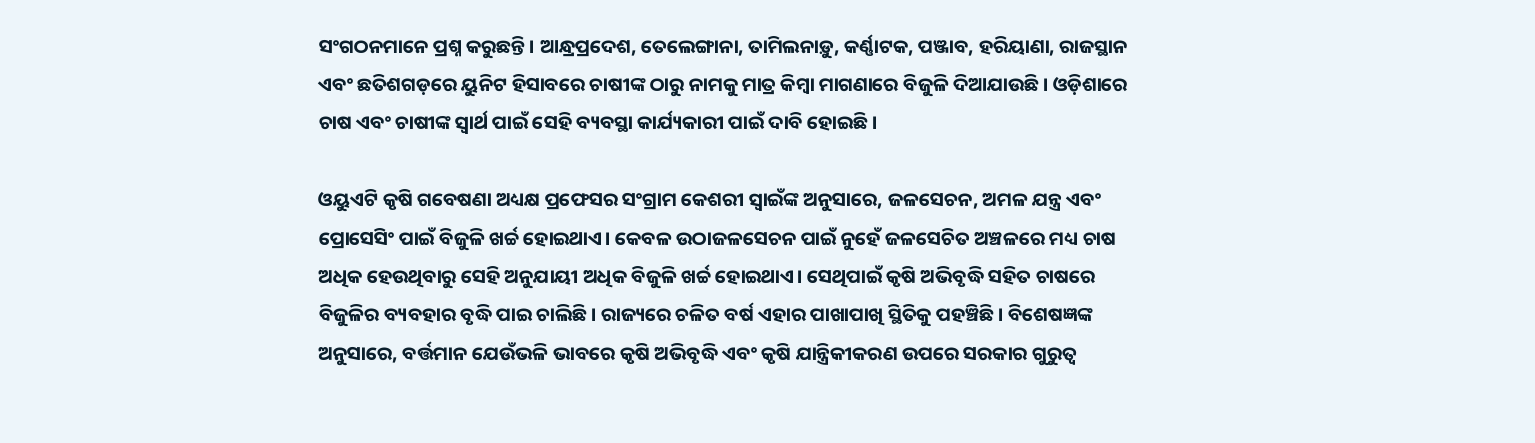ସଂଗଠନମାନେ ପ୍ରଶ୍ନ କରୁଛନ୍ତି। ଆନ୍ଧ୍ରପ୍ରଦେଶ, ତେଲେଙ୍ଗାନା, ତାମିଲନାଡ଼ୁ, କର୍ଣ୍ଣାଟକ, ପଞ୍ଜାବ, ହରିୟାଣା, ରାଜସ୍ଥାନ ଏବଂ ଛତିଶଗଡ଼ରେ ୟୁନିଟ ହିସାବରେ ଚାଷୀଙ୍କ ଠାରୁ ନାମକୁ ମାତ୍ର କିମ୍ବା ମାଗଣାରେ ବିଜୁଳି ଦିଆଯାଉଛି। ଓଡ଼ିଶାରେ ଚାଷ ଏବଂ ଚାଷୀଙ୍କ ସ୍ବାର୍ଥ ପାଇଁ ସେହି ବ୍ୟବସ୍ଥା କାର୍ଯ୍ୟକାରୀ ପାଇଁ ଦାବି ହୋଇଛି।

ଓୟୁଏଟି କୃଷି ଗବେଷଣା ଅଧ୍ୟକ୍ଷ ପ୍ରଫେସର ସଂଗ୍ରାମ କେଶରୀ ସ୍ବାଇଁଙ୍କ ଅନୁସାରେ, ଜଳସେଚନ, ଅମଳ ଯନ୍ତ୍ର ଏବଂ ପ୍ରୋସେସିଂ ପାଇଁ ବିଜୁଳି ଖର୍ଚ୍ଚ ହୋଇଥାଏ। କେବଳ ଉଠାଜଳସେଚନ ପାଇଁ ନୁହେଁ ଜଳସେଚିତ ଅଞ୍ଚଳରେ ମଧ୍ୟ ଚାଷ ଅଧିକ ହେଉଥିବାରୁ ସେହି ଅନୁଯାୟୀ ଅଧିକ ବିଜୁଳି ଖର୍ଚ୍ଚ ହୋଇଥାଏ। ସେଥିପାଇଁ କୃଷି ଅଭିବୃଦ୍ଧି ସହିତ ଚାଷରେ ବିଜୁଳିର ବ୍ୟବହାର ବୃଦ୍ଧି ପାଇ ଚାଲିଛି। ରାଜ୍ୟରେ ଚଳିତ ବର୍ଷ ଏହାର ପାଖାପାଖି ସ୍ଥିତିକୁ ପହଞ୍ଚିଛି। ବିଶେଷଜ୍ଞଙ୍କ ଅନୁସାରେ, ବର୍ତ୍ତମାନ ଯେଉଁଭଳି ଭାବରେ କୃଷି ଅଭିବୃଦ୍ଧି ଏବଂ କୃଷି ଯାନ୍ତ୍ରିକୀକରଣ ଉପରେ ସରକାର ଗୁରୁତ୍ବ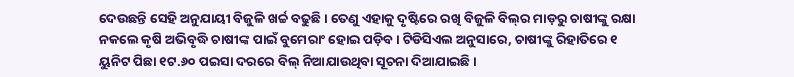ଦେଉଛନ୍ତି ସେହି ଅନୁଯାୟୀ ବିଜୁଳି ଖର୍ଚ୍ଚ ବଢୁଛି। ତେଣୁ ଏହାକୁ ଦୃଷ୍ଟିରେ ରଖି ବିଜୁଳି ବିଲ୍‌ର ମାଡ଼ରୁ ଚାଷୀଙ୍କୁ ରକ୍ଷା ନକଲେ କୃଷି ଅଭିବୃଦ୍ଧି ଚାଷୀଙ୍କ ପାଇଁ ବୁମେରାଂ ହୋଇ ପଡ଼ିବ। ଟିଡିସିଏଲ ଅନୁସାରେ, ଚାଷୀଙ୍କୁ ରିହାତିରେ ୧ ୟୁନିଟ ପିଛା ୧ଟ.୬୦ ପଇସା ଦରରେ ବିଲ୍‌ ନିଆଯାଉଥିବା ସୂଚନା ଦିଆଯାଇଛି।